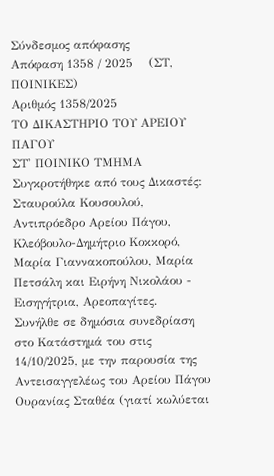Σύνδεσμος απόφασης
Απόφαση 1358 / 2025    (ΣΤ, ΠΟΙΝΙΚΕΣ)
Αριθμός 1358/2025
ΤΟ ΔΙΚΑΣΤΗΡΙΟ ΤΟΥ ΑΡΕΙΟΥ ΠΑΓΟΥ
ΣΤ' ΠΟΙΝΙΚΟ ΤΜΗΜΑ
Συγκροτήθηκε από τους Δικαστές: Σταυρούλα Κουσουλού, Αντιπρόεδρο Αρείου Πάγου, Κλεόβουλο-Δημήτριο Κοκκορό, Μαρία Γιαννακοπούλου, Μαρία Πετσάλη και Ειρήνη Νικολάου - Εισηγήτρια, Αρεοπαγίτες.
Συνήλθε σε δημόσια συνεδρίαση στο Κατάστημά του στις 14/10/2025, με την παρουσία της Αντεισαγγελέως του Αρείου Πάγου Ουρανίας Σταθέα (γιατί κωλύεται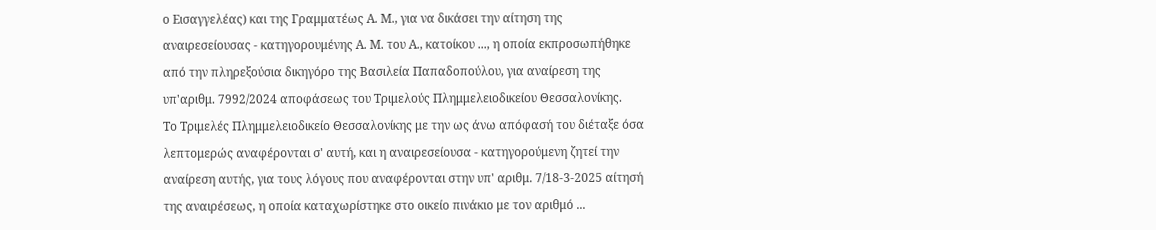ο Εισαγγελέας) και της Γραμματέως Α. Μ., για να δικάσει την αίτηση της αναιρεσείουσας - κατηγορουμένης Α. Μ. του Α., κατοίκου ..., η οποία εκπροσωπήθηκε από την πληρεξούσια δικηγόρο της Βασιλεία Παπαδοπούλου, για αναίρεση της υπ'αριθμ. 7992/2024 αποφάσεως του Τριμελούς Πλημμελειοδικείου Θεσσαλονίκης.
Το Τριμελές Πλημμελειοδικείο Θεσσαλονίκης με την ως άνω απόφασή του διέταξε όσα λεπτομερώς αναφέρονται σ' αυτή, και η αναιρεσείουσα - κατηγορούμενη ζητεί την αναίρεση αυτής, για τους λόγους που αναφέρονται στην υπ' αριθμ. 7/18-3-2025 αίτησή της αναιρέσεως, η οποία καταχωρίστηκε στο οικείο πινάκιο με τον αριθμό ...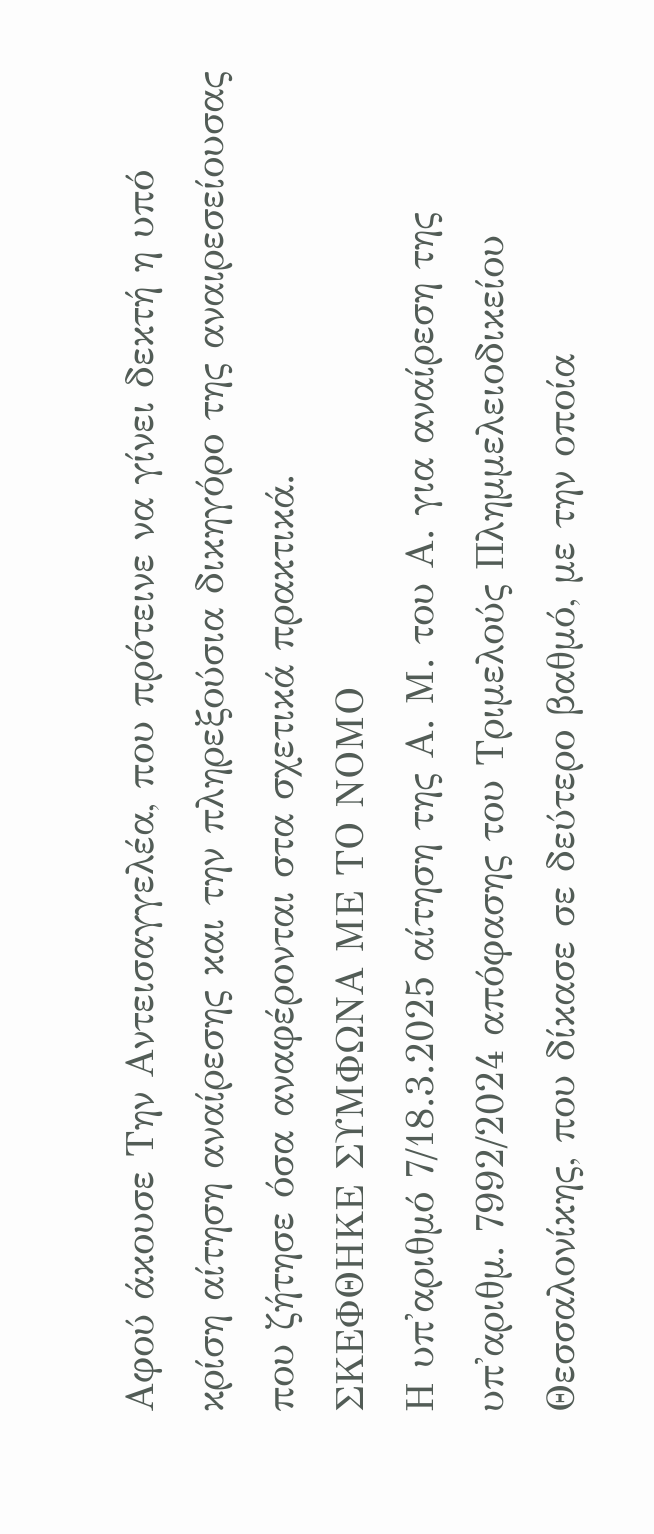Αφού άκουσε Την Αντεισαγγελέα, που πρότεινε να γίνει δεκτή η υπό κρίση αίτηση αναίρεσης και την πληρεξούσια δικηγόρο της αναιρεσείουσας που ζήτησε όσα αναφέρονται στα σχετικά πρακτικά.
ΣΚΕΦΘΗΚΕ ΣΥΜΦΩΝΑ ΜΕ ΤΟ ΝΟΜΟ
Η υπ'αριθμό 7/18.3.2025 αίτηση της Α. Μ. του Α. για αναίρεση της υπ'αριθμ. 7992/2024 απόφασης του Τριμελούς Πλημμελειοδικείου Θεσσαλονίκης, που δίκασε σε δεύτερο βαθμό, με την οποία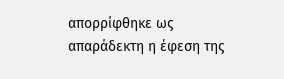απορρίφθηκε ως απαράδεκτη η έφεση της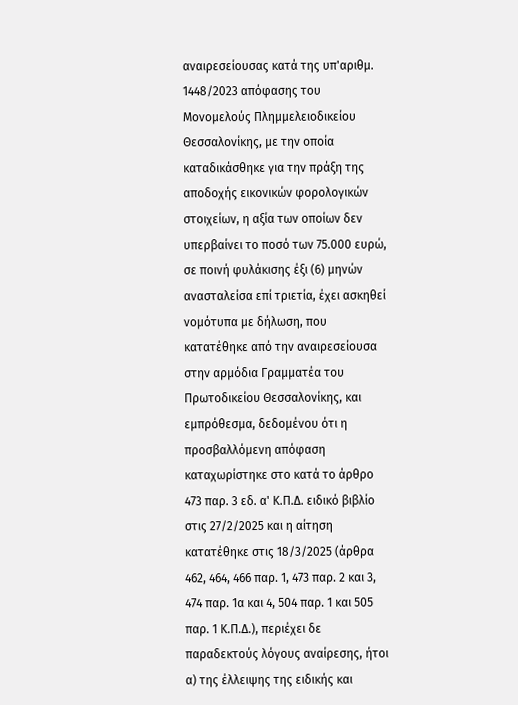αναιρεσείουσας κατά της υπ'αριθμ. 1448/2023 απόφασης του Μονομελούς Πλημμελειοδικείου Θεσσαλονίκης, με την οποία καταδικάσθηκε για την πράξη της αποδοχής εικονικών φορολογικών στοιχείων, η αξία των οποίων δεν υπερβαίνει το ποσό των 75.000 ευρώ, σε ποινή φυλάκισης έξι (6) μηνών ανασταλείσα επί τριετία, έχει ασκηθεί νομότυπα με δήλωση, που κατατέθηκε από την αναιρεσείουσα στην αρμόδια Γραμματέα του Πρωτοδικείου Θεσσαλονίκης, και εμπρόθεσμα, δεδομένου ότι η προσβαλλόμενη απόφαση καταχωρίστηκε στο κατά το άρθρο 473 παρ. 3 εδ. α' Κ.Π.Δ. ειδικό βιβλίο στις 27/2/2025 και η αίτηση κατατέθηκε στις 18/3/2025 (άρθρα 462, 464, 466 παρ. 1, 473 παρ. 2 και 3, 474 παρ. 1α και 4, 504 παρ. 1 και 505 παρ. 1 Κ.Π.Δ.), περιέχει δε παραδεκτούς λόγους αναίρεσης, ήτοι α) της έλλειψης της ειδικής και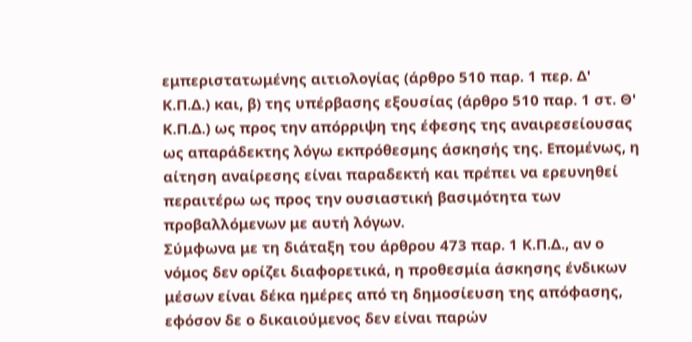εμπεριστατωμένης αιτιολογίας (άρθρο 510 παρ. 1 περ. Δ' Κ.Π.Δ.) και, β) της υπέρβασης εξουσίας (άρθρο 510 παρ. 1 στ. Θ' Κ.Π.Δ.) ως προς την απόρριψη της έφεσης της αναιρεσείουσας ως απαράδεκτης λόγω εκπρόθεσμης άσκησής της. Επομένως, η αίτηση αναίρεσης είναι παραδεκτή και πρέπει να ερευνηθεί περαιτέρω ως προς την ουσιαστική βασιμότητα των προβαλλόμενων με αυτή λόγων.
Σύμφωνα με τη διάταξη του άρθρου 473 παρ. 1 Κ.Π.Δ., αν ο νόμος δεν ορίζει διαφορετικά, η προθεσμία άσκησης ένδικων μέσων είναι δέκα ημέρες από τη δημοσίευση της απόφασης, εφόσον δε ο δικαιούμενος δεν είναι παρών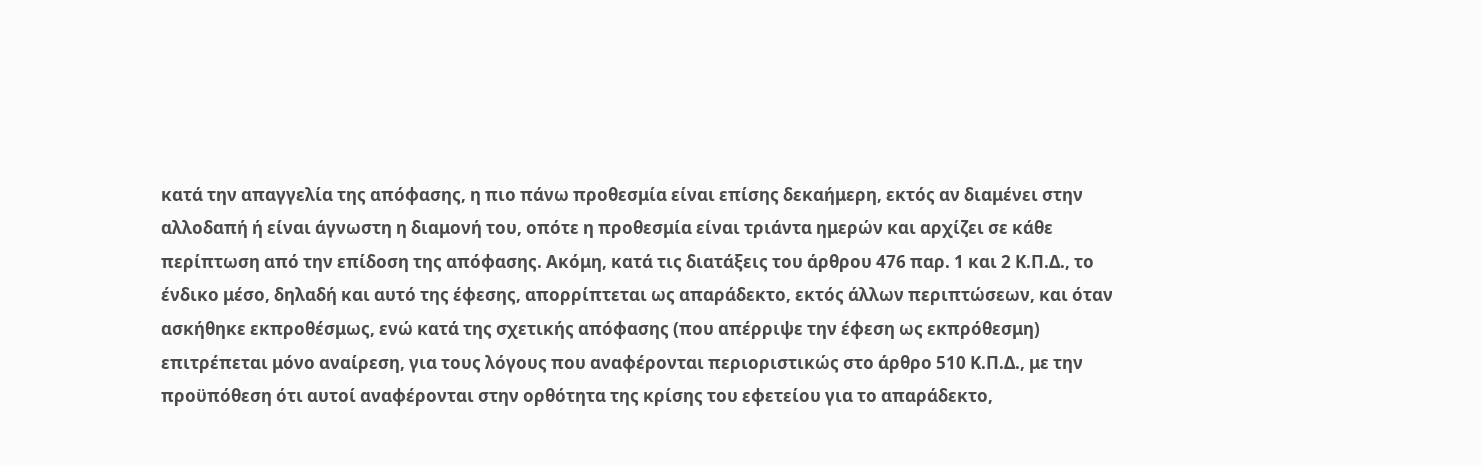κατά την απαγγελία της απόφασης, η πιο πάνω προθεσμία είναι επίσης δεκαήμερη, εκτός αν διαμένει στην αλλοδαπή ή είναι άγνωστη η διαμονή του, οπότε η προθεσμία είναι τριάντα ημερών και αρχίζει σε κάθε περίπτωση από την επίδοση της απόφασης. Ακόμη, κατά τις διατάξεις του άρθρου 476 παρ. 1 και 2 Κ.Π.Δ., το ένδικο μέσο, δηλαδή και αυτό της έφεσης, απορρίπτεται ως απαράδεκτο, εκτός άλλων περιπτώσεων, και όταν ασκήθηκε εκπροθέσμως, ενώ κατά της σχετικής απόφασης (που απέρριψε την έφεση ως εκπρόθεσμη) επιτρέπεται μόνο αναίρεση, για τους λόγους που αναφέρονται περιοριστικώς στο άρθρο 510 Κ.Π.Δ., με την προϋπόθεση ότι αυτοί αναφέρονται στην ορθότητα της κρίσης του εφετείου για το απαράδεκτο,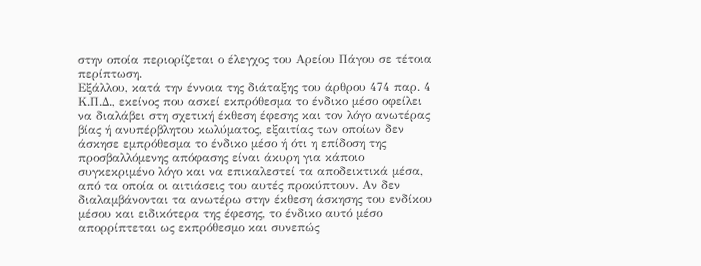στην οποία περιορίζεται ο έλεγχος του Αρείου Πάγου σε τέτοια περίπτωση.
Εξάλλου, κατά την έννοια της διάταξης του άρθρου 474 παρ. 4 Κ.Π.Δ., εκείνος που ασκεί εκπρόθεσμα το ένδικο μέσο οφείλει να διαλάβει στη σχετική έκθεση έφεσης και τον λόγο ανωτέρας βίας ή ανυπέρβλητου κωλύματος, εξαιτίας των οποίων δεν άσκησε εμπρόθεσμα το ένδικο μέσο ή ότι η επίδοση της προσβαλλόμενης απόφασης είναι άκυρη για κάποιο συγκεκριμένο λόγο και να επικαλεστεί τα αποδεικτικά μέσα, από τα οποία οι αιτιάσεις του αυτές προκύπτουν. Αν δεν διαλαμβάνονται τα ανωτέρω στην έκθεση άσκησης του ενδίκου μέσου και ειδικότερα της έφεσης, το ένδικο αυτό μέσο απορρίπτεται ως εκπρόθεσμο και συνεπώς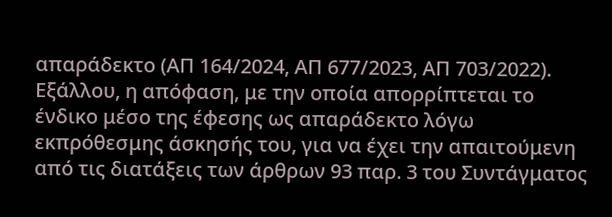απαράδεκτο (ΑΠ 164/2024, ΑΠ 677/2023, ΑΠ 703/2022).
Εξάλλου, η απόφαση, με την οποία απορρίπτεται το ένδικο μέσο της έφεσης ως απαράδεκτο λόγω εκπρόθεσμης άσκησής του, για να έχει την απαιτούμενη από τις διατάξεις των άρθρων 93 παρ. 3 του Συντάγματος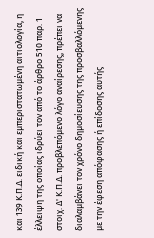και 139 Κ.Π.Δ. ειδική και εμπεριστατωμένη αιτιολογία, η έλλειψη της οποίας ιδρύει τον από το άρθρο 510 παρ. 1 στοιχ. Δ' Κ.Π.Δ. προβλεπόμενο λόγο αναίρεσης, πρέπει να διαλαμβάνει τον χρόνο δημοσίευσης της προσβαλλόμενης με την έφεση απόφασης ή επίδοσης αυτής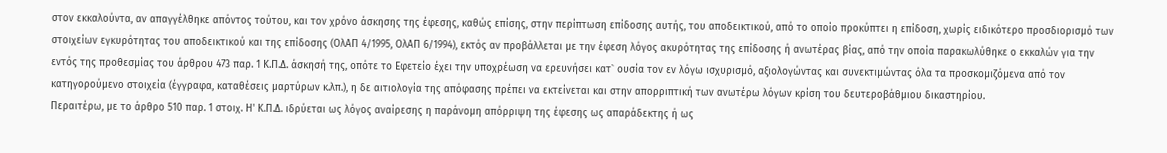στον εκκαλούντα, αν απαγγέλθηκε απόντος τούτου, και τον χρόνο άσκησης της έφεσης, καθώς επίσης, στην περίπτωση επίδοσης αυτής, του αποδεικτικού, από το οποίο προκύπτει η επίδοση, χωρίς ειδικότερο προσδιορισμό των στοιχείων εγκυρότητας του αποδεικτικού και της επίδοσης (ΟλΑΠ 4/1995, ΟλΑΠ 6/1994), εκτός αν προβάλλεται με την έφεση λόγος ακυρότητας της επίδοσης ή ανωτέρας βίας, από την οποία παρακωλύθηκε ο εκκαλών για την εντός της προθεσμίας του άρθρου 473 παρ. 1 Κ.Π.Δ. άσκησή της, οπότε το Εφετείο έχει την υποχρέωση να ερευνήσει κατ` ουσία τον εν λόγω ισχυρισμό, αξιολογώντας και συνεκτιμώντας όλα τα προσκομιζόμενα από τον κατηγορούμενο στοιχεία (έγγραφα, καταθέσεις μαρτύρων κ.λπ.), η δε αιτιολογία της απόφασης πρέπει να εκτείνεται και στην απορριπτική των ανωτέρω λόγων κρίση του δευτεροβάθμιου δικαστηρίου.
Περαιτέρω, με το άρθρο 510 παρ. 1 στοιχ. Η' Κ.Π.Δ. ιδρύεται ως λόγος αναίρεσης η παράνομη απόρριψη της έφεσης ως απαράδεκτης ή ως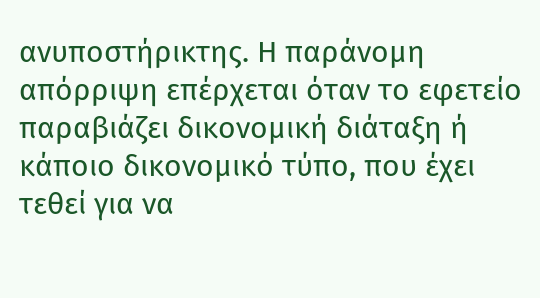ανυποστήρικτης. Η παράνομη απόρριψη επέρχεται όταν το εφετείο παραβιάζει δικονομική διάταξη ή κάποιο δικονομικό τύπο, που έχει τεθεί για να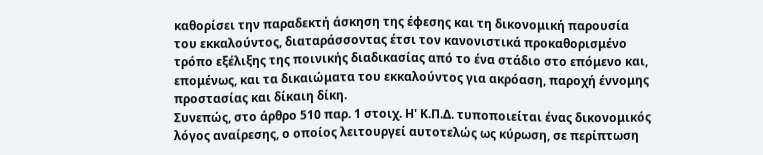καθορίσει την παραδεκτή άσκηση της έφεσης και τη δικονομική παρουσία του εκκαλούντος, διαταράσσοντας έτσι τον κανονιστικά προκαθορισμένο τρόπο εξέλιξης της ποινικής διαδικασίας από το ένα στάδιο στο επόμενο και, επομένως, και τα δικαιώματα του εκκαλούντος για ακρόαση, παροχή έννομης προστασίας και δίκαιη δίκη.
Συνεπώς, στο άρθρο 510 παρ. 1 στοιχ. Η' Κ.Π.Δ. τυποποιείται ένας δικονομικός λόγος αναίρεσης, ο οποίος λειτουργεί αυτοτελώς ως κύρωση, σε περίπτωση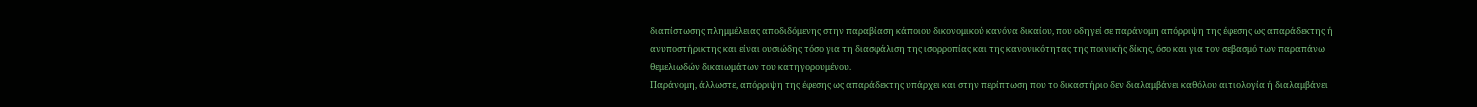διαπίστωσης πλημμέλειας αποδιδόμενης στην παραβίαση κάποιου δικονομικού κανόνα δικαίου, που οδηγεί σε παράνομη απόρριψη της έφεσης ως απαράδεκτης ή ανυποστήρικτης και είναι ουσιώδης τόσο για τη διασφάλιση της ισορροπίας και της κανονικότητας της ποινικής δίκης, όσο και για τον σεβασμό των παραπάνω θεμελιωδών δικαιωμάτων του κατηγορουμένου.
Παράνομη, άλλωστε, απόρριψη της έφεσης ως απαράδεκτης υπάρχει και στην περίπτωση που το δικαστήριο δεν διαλαμβάνει καθόλου αιτιολογία ή διαλαμβάνει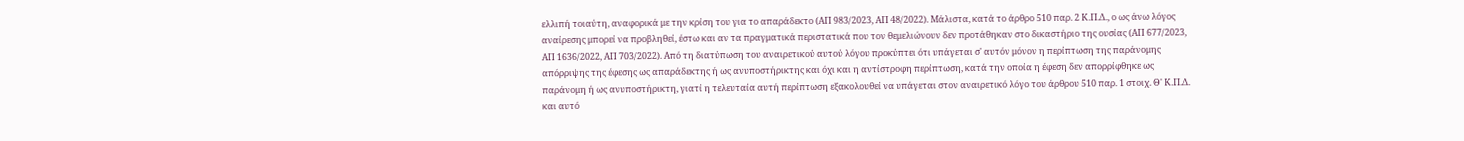ελλιπή τοιαύτη, αναφορικά με την κρίση του για το απαράδεκτο (ΑΠ 983/2023, ΑΠ 48/2022). Μάλιστα, κατά το άρθρο 510 παρ. 2 Κ.Π.Δ., ο ως άνω λόγος αναίρεσης μπορεί να προβληθεί, έστω και αν τα πραγματικά περιστατικά που τον θεμελιώνουν δεν προτάθηκαν στο δικαστήριο της ουσίας (ΑΠ 677/2023, ΑΠ 1636/2022, ΑΠ 703/2022). Από τη διατύπωση του αναιρετικού αυτού λόγου προκύπτει ότι υπάγεται σ' αυτόν μόνον η περίπτωση της παράνομης απόρριψης της έφεσης ως απαράδεκτης ή ως ανυποστήρικτης και όχι και η αντίστροφη περίπτωση, κατά την οποία η έφεση δεν απορρίφθηκε ως παράνομη ή ως ανυποστήρικτη, γιατί η τελευταία αυτή περίπτωση εξακολουθεί να υπάγεται στον αναιρετικό λόγο του άρθρου 510 παρ. 1 στοιχ. Θ' Κ.Π.Δ. και αυτό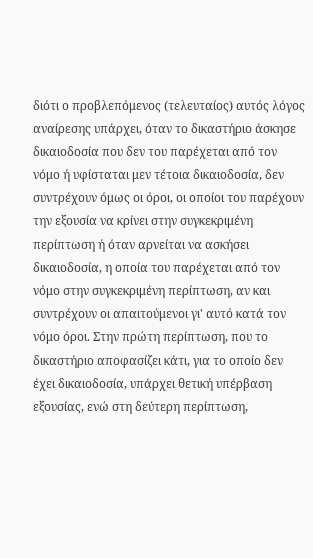διότι ο προβλεπόμενος (τελευταίος) αυτός λόγος αναίρεσης υπάρχει, όταν το δικαστήριο άσκησε δικαιοδοσία που δεν του παρέχεται από τον νόμο ή υφίσταται μεν τέτοια δικαιοδοσία, δεν συντρέχουν όμως οι όροι, οι οποίοι του παρέχουν την εξουσία να κρίνει στην συγκεκριμένη περίπτωση ή όταν αρνείται να ασκήσει δικαιοδοσία, η οποία του παρέχεται από τον νόμο στην συγκεκριμένη περίπτωση, αν και συντρέχουν οι απαιτούμενοι γι' αυτό κατά τον νόμο όροι. Στην πρώτη περίπτωση, που το δικαστήριο αποφασίζει κάτι, για το οποίο δεν έχει δικαιοδοσία, υπάρχει θετική υπέρβαση εξουσίας, ενώ στη δεύτερη περίπτωση,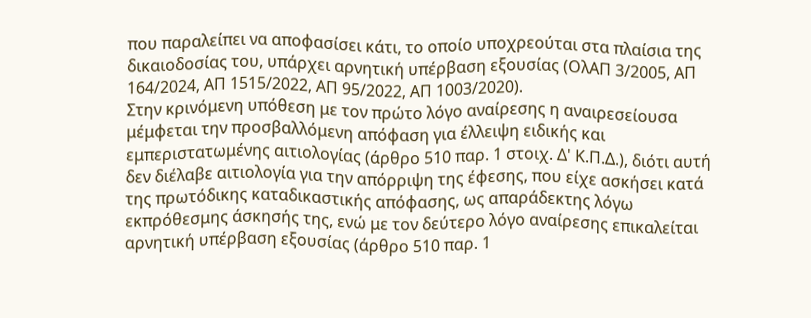που παραλείπει να αποφασίσει κάτι, το οποίο υποχρεούται στα πλαίσια της δικαιοδοσίας του, υπάρχει αρνητική υπέρβαση εξουσίας (ΟλΑΠ 3/2005, ΑΠ 164/2024, ΑΠ 1515/2022, ΑΠ 95/2022, ΑΠ 1003/2020).
Στην κρινόμενη υπόθεση με τον πρώτο λόγο αναίρεσης η αναιρεσείουσα μέμφεται την προσβαλλόμενη απόφαση για έλλειψη ειδικής και εμπεριστατωμένης αιτιολογίας (άρθρο 510 παρ. 1 στοιχ. Δ' Κ.Π.Δ.), διότι αυτή δεν διέλαβε αιτιολογία για την απόρριψη της έφεσης, που είχε ασκήσει κατά της πρωτόδικης καταδικαστικής απόφασης, ως απαράδεκτης λόγω εκπρόθεσμης άσκησής της, ενώ με τον δεύτερο λόγο αναίρεσης επικαλείται αρνητική υπέρβαση εξουσίας (άρθρο 510 παρ. 1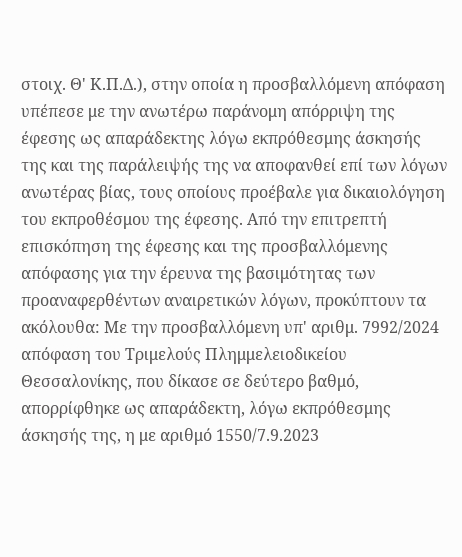στοιχ. Θ' Κ.Π.Δ.), στην οποία η προσβαλλόμενη απόφαση υπέπεσε με την ανωτέρω παράνομη απόρριψη της έφεσης ως απαράδεκτης λόγω εκπρόθεσμης άσκησής της και της παράλειψής της να αποφανθεί επί των λόγων ανωτέρας βίας, τους οποίους προέβαλε για δικαιολόγηση του εκπροθέσμου της έφεσης. Από την επιτρεπτή επισκόπηση της έφεσης και της προσβαλλόμενης απόφασης για την έρευνα της βασιμότητας των προαναφερθέντων αναιρετικών λόγων, προκύπτουν τα ακόλουθα: Με την προσβαλλόμενη υπ' αριθμ. 7992/2024 απόφαση του Τριμελούς Πλημμελειοδικείου Θεσσαλονίκης, που δίκασε σε δεύτερο βαθμό, απορρίφθηκε ως απαράδεκτη, λόγω εκπρόθεσμης άσκησής της, η με αριθμό 1550/7.9.2023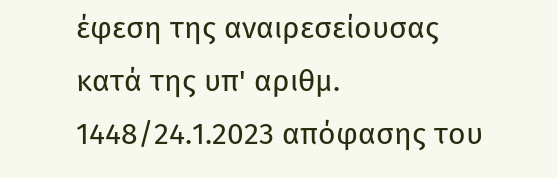έφεση της αναιρεσείουσας κατά της υπ' αριθμ. 1448/24.1.2023 απόφασης του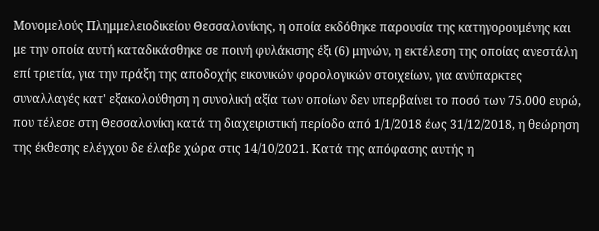Μονομελούς Πλημμελειοδικείου Θεσσαλονίκης, η οποία εκδόθηκε παρουσία της κατηγορουμένης και με την οποία αυτή καταδικάσθηκε σε ποινή φυλάκισης έξι (6) μηνών, η εκτέλεση της οποίας ανεστάλη επί τριετία, για την πράξη της αποδοχής εικονικών φορολογικών στοιχείων, για ανύπαρκτες συναλλαγές κατ' εξακολούθηση η συνολική αξία των οποίων δεν υπερβαίνει το ποσό των 75.000 ευρώ, που τέλεσε στη Θεσσαλονίκη κατά τη διαχειριστική περίοδο από 1/1/2018 έως 31/12/2018, η θεώρηση της έκθεσης ελέγχου δε έλαβε χώρα στις 14/10/2021. Κατά της απόφασης αυτής η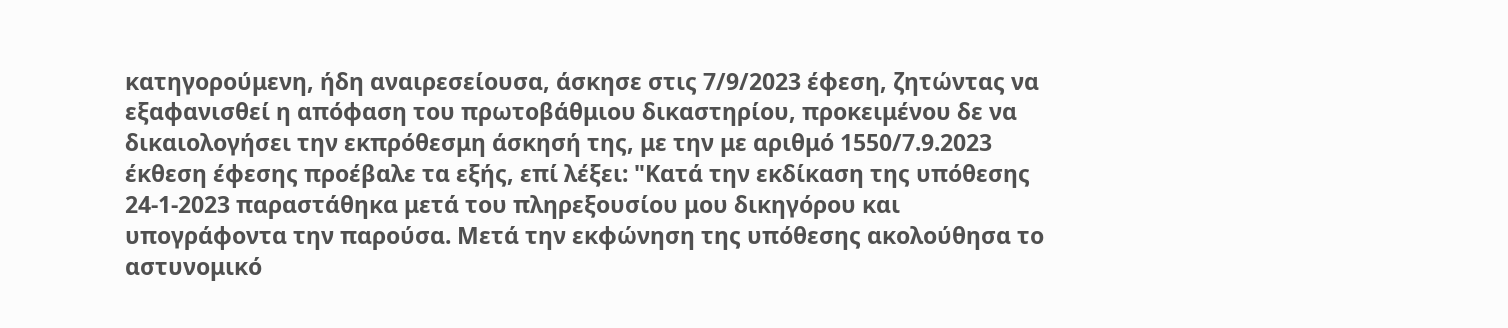κατηγορούμενη, ήδη αναιρεσείουσα, άσκησε στις 7/9/2023 έφεση, ζητώντας να εξαφανισθεί η απόφαση του πρωτοβάθμιου δικαστηρίου, προκειμένου δε να δικαιολογήσει την εκπρόθεσμη άσκησή της, με την με αριθμό 1550/7.9.2023 έκθεση έφεσης προέβαλε τα εξής, επί λέξει: "Κατά την εκδίκαση της υπόθεσης 24-1-2023 παραστάθηκα μετά του πληρεξουσίου μου δικηγόρου και υπογράφοντα την παρούσα. Μετά την εκφώνηση της υπόθεσης ακολούθησα το αστυνομικό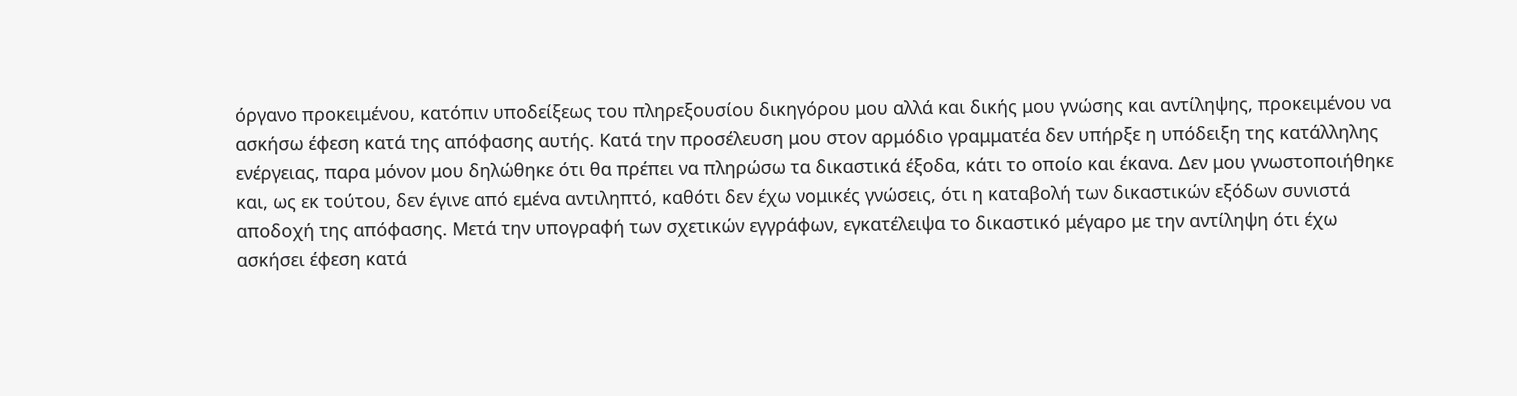όργανο προκειμένου, κατόπιν υποδείξεως του πληρεξουσίου δικηγόρου μου αλλά και δικής μου γνώσης και αντίληψης, προκειμένου να ασκήσω έφεση κατά της απόφασης αυτής. Κατά την προσέλευση μου στον αρμόδιο γραμματέα δεν υπήρξε η υπόδειξη της κατάλληλης ενέργειας, παρα μόνον μου δηλώθηκε ότι θα πρέπει να πληρώσω τα δικαστικά έξοδα, κάτι το οποίο και έκανα. Δεν μου γνωστοποιήθηκε και, ως εκ τούτου, δεν έγινε από εμένα αντιληπτό, καθότι δεν έχω νομικές γνώσεις, ότι η καταβολή των δικαστικών εξόδων συνιστά αποδοχή της απόφασης. Μετά την υπογραφή των σχετικών εγγράφων, εγκατέλειψα το δικαστικό μέγαρο με την αντίληψη ότι έχω ασκήσει έφεση κατά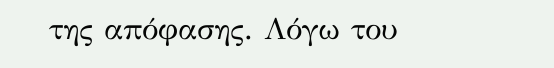της απόφασης. Λόγω του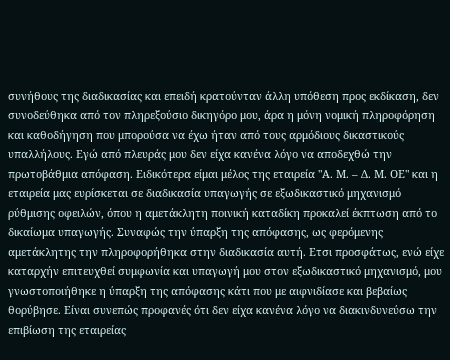συνήθους της διαδικασίας και επειδή κρατούνταν άλλη υπόθεση προς εκδίκαση, δεν συνοδεύθηκα από τον πληρεξούσιο δικηγόρο μου, άρα η μόνη νομική πληροφόρηση και καθοδήγηση που μπορούσα να έχω ήταν από τους αρμόδιους δικαστικούς υπαλλήλους. Εγώ από πλευράς μου δεν είχα κανένα λόγο να αποδεχθώ την πρωτοβάθμια απόφαση. Ειδικότερα είμαι μέλος της εταιρεία "Α. Μ. – Δ. Μ. ΟΕ" και η εταιρεία μας ευρίσκεται σε διαδικασία υπαγωγής σε εξωδικαστικό μηχανισμό ρύθμισης οφειλών, όπου η αμετάκλητη ποινική καταδίκη προκαλεί έκπτωση από το δικαίωμα υπαγωγής. Συναφώς την ύπαρξη της απόφασης, ως φερόμενης αμετάκλητης την πληροφορήθηκα στην διαδικασία αυτή. Ετσι προσφάτως, ενώ είχε καταρχήν επιτευχθεί συμφωνία και υπαγωγή μου στον εξωδικαστικό μηχανισμό, μου γνωστοποιήθηκε η ύπαρξη της απόφασης κάτι που με αιφνιδίασε και βεβαίως θορύβησε. Είναι συνεπώς προφανές ότι δεν είχα κανένα λόγο να διακινδυνεύσω την επιβίωση της εταιρείας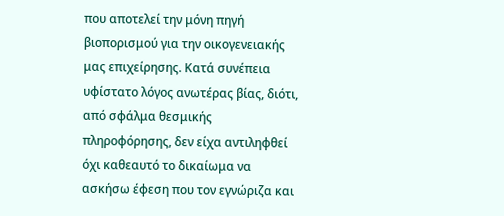που αποτελεί την μόνη πηγή βιοπορισμού για την οικογενειακής μας επιχείρησης. Κατά συνέπεια υφίστατο λόγος ανωτέρας βίας, διότι, από σφάλμα θεσμικής πληροφόρησης, δεν είχα αντιληφθεί όχι καθεαυτό το δικαίωμα να ασκήσω έφεση που τον εγνώριζα και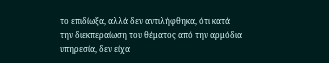το επιδίωξα, αλλά δεν αντιλήφθηκα, ότι κατά την διεκπεραίωση του θέματος από την αρμόδια υπηρεσία, δεν είχα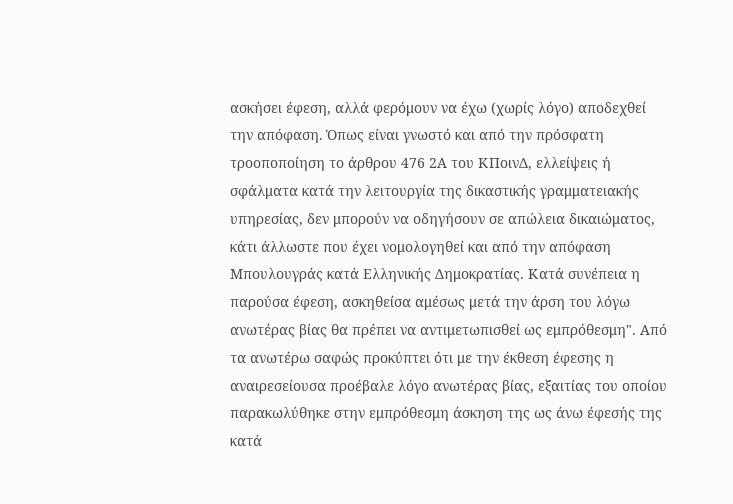ασκήσει έφεση, αλλά φερόμουν να έχω (χωρίς λόγο) αποδεχθεί την απόφαση. Όπως είναι γνωστό και από την πρόσφατη τροοποποίηση το άρθρου 476 2Α του ΚΠοινΔ, ελλείψεις ή σφάλματα κατά την λειτουργία της δικαστικής γραμματειακής υπηρεσίας, δεν μπορούν να οδηγήσουν σε απώλεια δικαιώματος, κάτι άλλωστε που έχει νομολογηθεί και από την απόφαση Μπουλουγράς κατά Ελληνικής Δημοκρατίας. Κατά συνέπεια η παρούσα έφεση, ασκηθείσα αμέσως μετά την άρση του λόγω ανωτέρας βίας θα πρέπει να αντιμετωπισθεί ως εμπρόθεσμη". Από τα ανωτέρω σαφώς προκύπτει ότι με την έκθεση έφεσης η αναιρεσείουσα προέβαλε λόγο ανωτέρας βίας, εξαιτίας του οποίου παρακωλύθηκε στην εμπρόθεσμη άσκηση της ως άνω έφεσής της κατά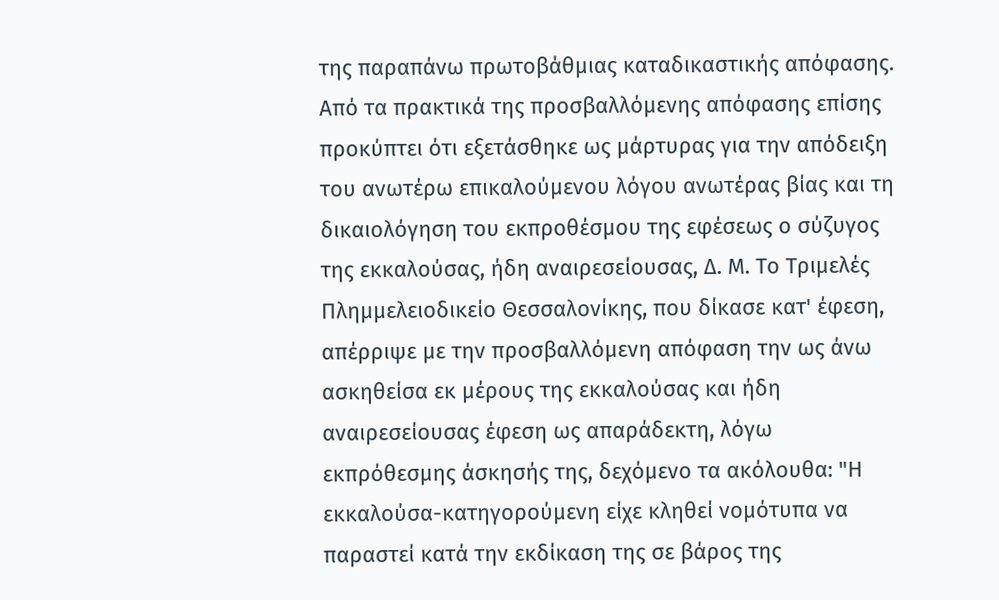της παραπάνω πρωτοβάθμιας καταδικαστικής απόφασης. Από τα πρακτικά της προσβαλλόμενης απόφασης επίσης προκύπτει ότι εξετάσθηκε ως μάρτυρας για την απόδειξη του ανωτέρω επικαλούμενου λόγου ανωτέρας βίας και τη δικαιολόγηση του εκπροθέσμου της εφέσεως ο σύζυγος της εκκαλούσας, ήδη αναιρεσείουσας, Δ. Μ. Το Τριμελές Πλημμελειοδικείο Θεσσαλονίκης, που δίκασε κατ' έφεση, απέρριψε με την προσβαλλόμενη απόφαση την ως άνω ασκηθείσα εκ μέρους της εκκαλούσας και ήδη αναιρεσείουσας έφεση ως απαράδεκτη, λόγω εκπρόθεσμης άσκησής της, δεχόμενο τα ακόλουθα: "Η εκκαλούσα-κατηγορούμενη είχε κληθεί νομότυπα να παραστεί κατά την εκδίκαση της σε βάρος της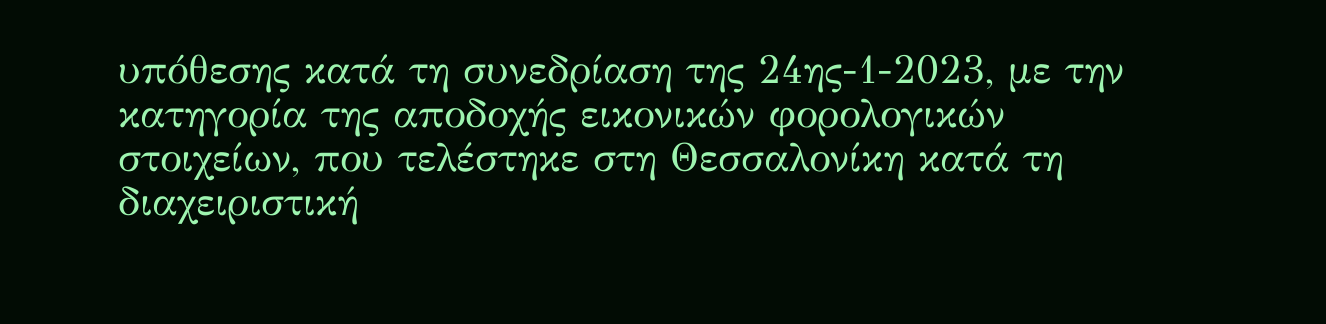υπόθεσης κατά τη συνεδρίαση της 24ης-1-2023, με την κατηγορία της αποδοχής εικονικών φορολογικών στοιχείων, που τελέστηκε στη Θεσσαλονίκη κατά τη διαχειριστική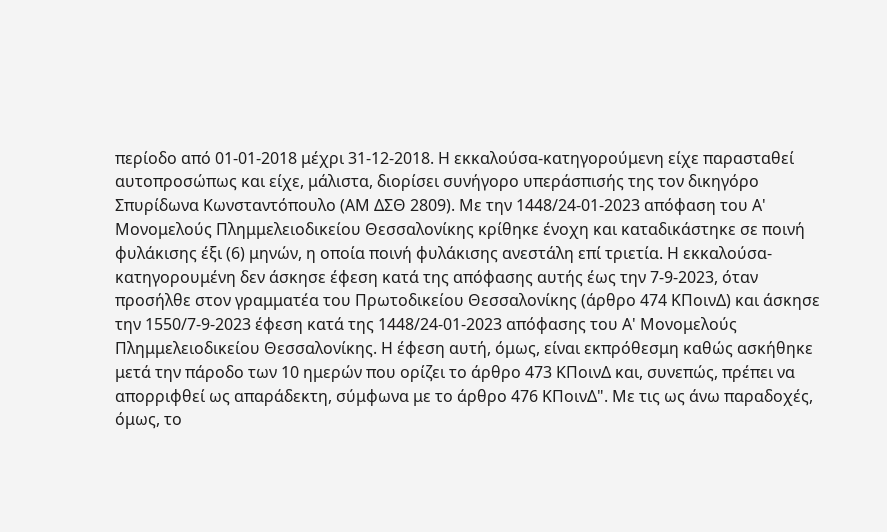περίοδο από 01-01-2018 μέχρι 31-12-2018. Η εκκαλούσα-κατηγορούμενη είχε παρασταθεί αυτοπροσώπως και είχε, μάλιστα, διορίσει συνήγορο υπεράσπισής της τον δικηγόρο Σπυρίδωνα Κωνσταντόπουλο (ΑΜ ΔΣΘ 2809). Με την 1448/24-01-2023 απόφαση του Α' Μονομελούς Πλημμελειοδικείου Θεσσαλονίκης κρίθηκε ένοχη και καταδικάστηκε σε ποινή φυλάκισης έξι (6) μηνών, η οποία ποινή φυλάκισης ανεστάλη επί τριετία. Η εκκαλούσα-κατηγορουμένη δεν άσκησε έφεση κατά της απόφασης αυτής έως την 7-9-2023, όταν προσήλθε στον γραμματέα του Πρωτοδικείου Θεσσαλονίκης (άρθρο 474 ΚΠοινΔ) και άσκησε την 1550/7-9-2023 έφεση κατά της 1448/24-01-2023 απόφασης του Α' Μονομελούς Πλημμελειοδικείου Θεσσαλονίκης. Η έφεση αυτή, όμως, είναι εκπρόθεσμη καθώς ασκήθηκε μετά την πάροδο των 10 ημερών που ορίζει το άρθρο 473 ΚΠοινΔ και, συνεπώς, πρέπει να απορριφθεί ως απαράδεκτη, σύμφωνα με το άρθρο 476 ΚΠοινΔ". Με τις ως άνω παραδοχές, όμως, το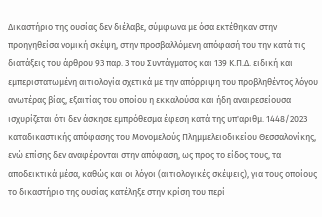Δικαστήριο της ουσίας δεν διέλαβε, σύμφωνα με όσα εκτέθηκαν στην προηγηθείσα νομική σκέψη, στην προσβαλλόμενη απόφασή του την κατά τις διατάξεις του άρθρου 93 παρ. 3 του Συντάγματος και 139 Κ.Π.Δ. ειδική και εμπεριστατωμένη αιτιολογία σχετικά με την απόρριψη του προβληθέντος λόγου ανωτέρας βίας, εξαιτίας του οποίου η εκκαλούσα και ήδη αναιρεσείουσα ισχυρίζεται ότι δεν άσκησε εμπρόθεσμα έφεση κατά της υπ'αριθμ. 1448/2023 καταδικαστικής απόφασης του Μονομελούς Πλημμελειοδικείου Θεσσαλονίκης, ενώ επίσης δεν αναφέρονται στην απόφαση, ως προς το είδος τους, τα αποδεικτικά μέσα, καθώς και οι λόγοι (αιτιολογικές σκέψεις), για τους οποίους το δικαστήριο της ουσίας κατέληξε στην κρίση του περί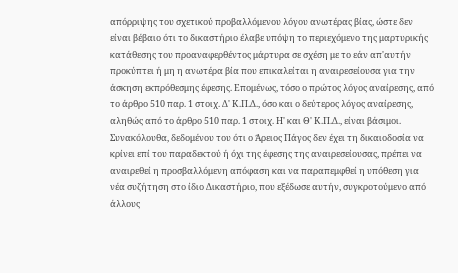απόρριψης του σχετικού προβαλλόμενου λόγου ανωτέρας βίας, ώστε δεν είναι βέβαιο ότι το δικαστήριο έλαβε υπόψη το περιεχόμενο της μαρτυρικής κατάθεσης του προαναφερθέντος μάρτυρα σε σχέση με το εάν απ'αυτήν προκύπτει ή μη η ανωτέρα βία που επικαλείται η αναιρεσείουσα για την άσκηση εκπρόθεσμης έφεσης. Επομένως, τόσο ο πρώτος λόγος αναίρεσης, από το άρθρο 510 παρ. 1 στοιχ. Δ' Κ.Π.Δ., όσο και ο δεύτερος λόγος αναίρεσης, αληθώς από το άρθρο 510 παρ. 1 στοιχ. Η' και Θ' Κ.Π.Δ., είναι βάσιμοι. Συνακόλουθα, δεδομένου του ότι ο Άρειος Πάγος δεν έχει τη δικαιοδοσία να κρίνει επί του παραδεκτού ή όχι της έφεσης της αναιρεσείουσας, πρέπει να αναιρεθεί η προσβαλλόμενη απόφαση και να παραπεμφθεί η υπόθεση για νέα συζήτηση στο ίδιο Δικαστήριο, που εξέδωσε αυτήν, συγκροτούμενο από άλλους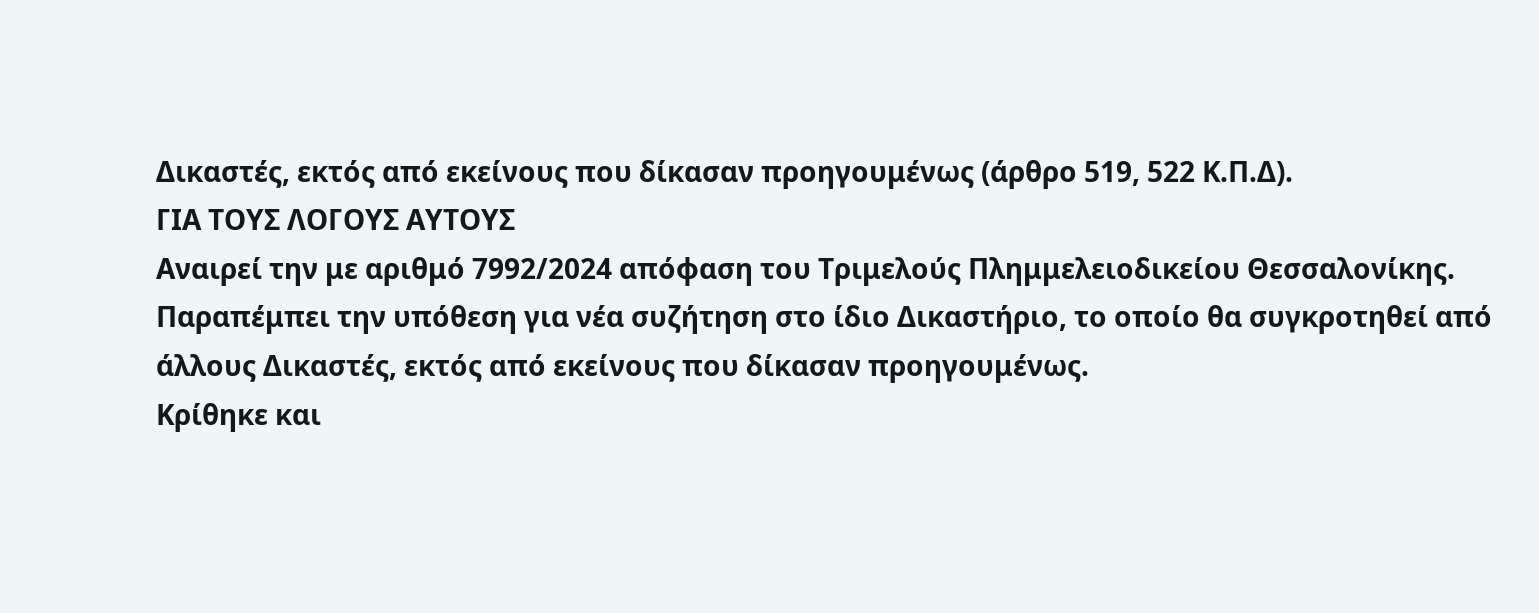Δικαστές, εκτός από εκείνους που δίκασαν προηγουμένως (άρθρο 519, 522 Κ.Π.Δ).
ΓΙΑ ΤΟΥΣ ΛΟΓΟΥΣ ΑΥΤΟΥΣ
Αναιρεί την με αριθμό 7992/2024 απόφαση του Τριμελούς Πλημμελειοδικείου Θεσσαλονίκης.
Παραπέμπει την υπόθεση για νέα συζήτηση στο ίδιο Δικαστήριο, το οποίο θα συγκροτηθεί από άλλους Δικαστές, εκτός από εκείνους που δίκασαν προηγουμένως.
Κρίθηκε και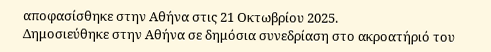αποφασίσθηκε στην Αθήνα στις 21 Οκτωβρίου 2025.
Δημοσιεύθηκε στην Αθήνα σε δημόσια συνεδρίαση στο ακροατήριό του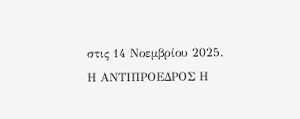στις 14 Νοεμβρίου 2025.
Η ΑΝΤΙΠΡΟΕΔΡΟΣ Η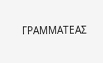ΓΡΑΜΜΑΤΕΑΣ